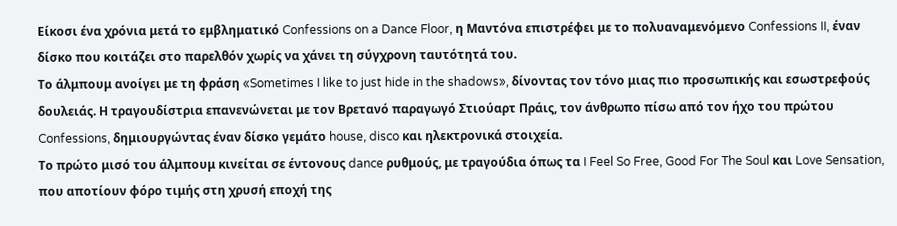Είκοσι ένα χρόνια μετά το εμβληματικό Confessions on a Dance Floor, η Μαντόνα επιστρέφει με το πολυαναμενόμενο Confessions II, έναν δίσκο που κοιτάζει στο παρελθόν χωρίς να χάνει τη σύγχρονη ταυτότητά του.
Το άλμπουμ ανοίγει με τη φράση «Sometimes I like to just hide in the shadows», δίνοντας τον τόνο μιας πιο προσωπικής και εσωστρεφούς δουλειάς. Η τραγουδίστρια επανενώνεται με τον Βρετανό παραγωγό Στιούαρτ Πράις, τον άνθρωπο πίσω από τον ήχο του πρώτου Confessions, δημιουργώντας έναν δίσκο γεμάτο house, disco και ηλεκτρονικά στοιχεία.
Το πρώτο μισό του άλμπουμ κινείται σε έντονους dance ρυθμούς, με τραγούδια όπως τα I Feel So Free, Good For The Soul και Love Sensation, που αποτίουν φόρο τιμής στη χρυσή εποχή της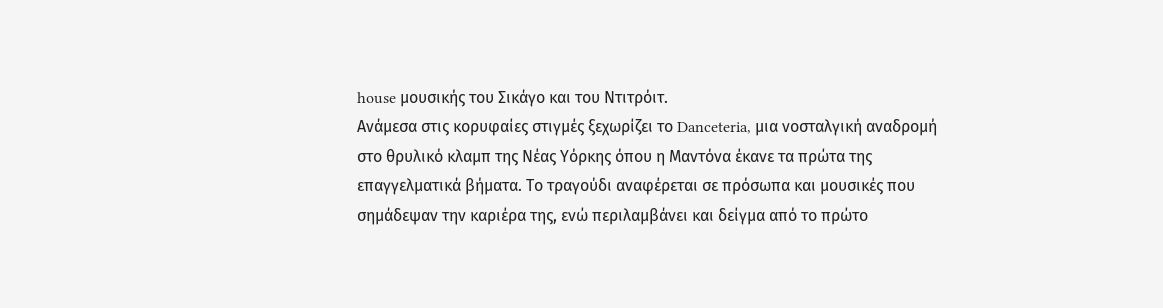house μουσικής του Σικάγο και του Ντιτρόιτ.
Ανάμεσα στις κορυφαίες στιγμές ξεχωρίζει το Danceteria, μια νοσταλγική αναδρομή στο θρυλικό κλαμπ της Νέας Υόρκης όπου η Μαντόνα έκανε τα πρώτα της επαγγελματικά βήματα. Το τραγούδι αναφέρεται σε πρόσωπα και μουσικές που σημάδεψαν την καριέρα της, ενώ περιλαμβάνει και δείγμα από το πρώτο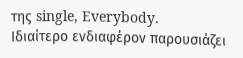της single, Everybody.
Ιδιαίτερο ενδιαφέρον παρουσιάζει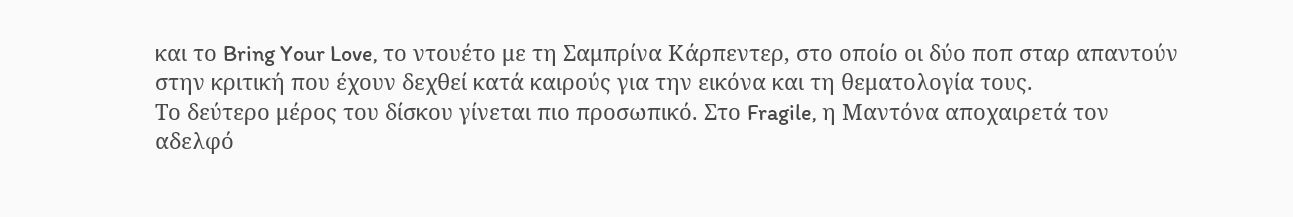και το Bring Your Love, το ντουέτο με τη Σαμπρίνα Κάρπεντερ, στο οποίο οι δύο ποπ σταρ απαντούν στην κριτική που έχουν δεχθεί κατά καιρούς για την εικόνα και τη θεματολογία τους.
Το δεύτερο μέρος του δίσκου γίνεται πιο προσωπικό. Στο Fragile, η Μαντόνα αποχαιρετά τον αδελφό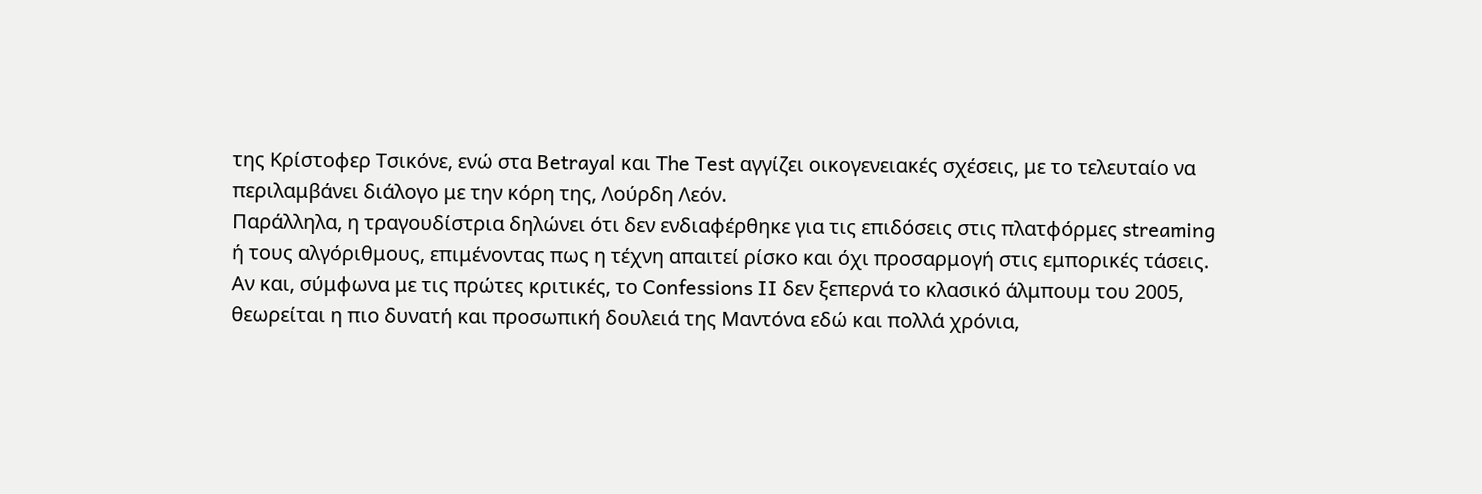της Κρίστοφερ Τσικόνε, ενώ στα Betrayal και The Test αγγίζει οικογενειακές σχέσεις, με το τελευταίο να περιλαμβάνει διάλογο με την κόρη της, Λούρδη Λεόν.
Παράλληλα, η τραγουδίστρια δηλώνει ότι δεν ενδιαφέρθηκε για τις επιδόσεις στις πλατφόρμες streaming ή τους αλγόριθμους, επιμένοντας πως η τέχνη απαιτεί ρίσκο και όχι προσαρμογή στις εμπορικές τάσεις.
Αν και, σύμφωνα με τις πρώτες κριτικές, το Confessions II δεν ξεπερνά το κλασικό άλμπουμ του 2005, θεωρείται η πιο δυνατή και προσωπική δουλειά της Μαντόνα εδώ και πολλά χρόνια,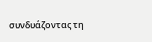συνδυάζοντας τη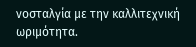νοσταλγία με την καλλιτεχνική ωριμότητα.